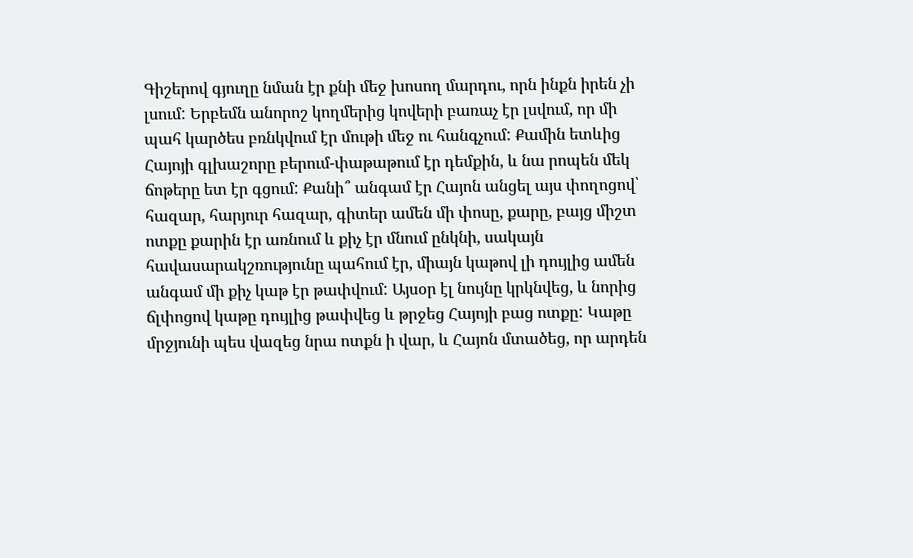Գիշերով գյուղը նման էր քնի մեջ խոսող մարդու, որն ինքն իրեն չի լսում: Երբեմն անորոշ կողմերից կովերի բառաչ էր լսվում, որ մի պահ կարծես բռնկվում էր մութի մեջ ու հանգչում: Քամին ետևից Հայոյի գլխաշորը բերում-փաթաթում էր դեմքին, և նա րոպեն մեկ ճոթերը ետ էր գցում: Քանի՞ անգամ էր Հայոն անցել այս փողոցով՝ հազար, հարյուր հազար, գիտեր ամեն մի փոսը, քարը, բայց միշտ ոտքը քարին էր առնում և քիչ էր մնում ընկնի, սակայն հավասարակշռությունը պահում էր, միայն կաթով լի դույլից ամեն անգամ մի քիչ կաթ էր թափվում: Այսօր էլ նույնը կրկնվեց, և նորից ճլփոցով կաթը դույլից թափվեց և թրջեց Հայոյի բաց ոտքը: Կաթը մրջյունի պես վազեց նրա ոտքն ի վար, և Հայոն մտածեց, որ արդեն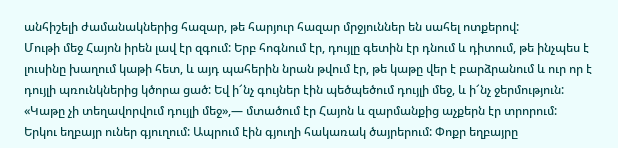անհիշելի ժամանակներից հազար, թե հարյուր հազար մրջյուններ են սահել ոտքերով:
Մութի մեջ Հայոն իրեն լավ էր զգում: Երբ հոգնում էր, դույլը գետին էր դնում և դիտում, թե ինչպես է լուսինը խաղում կաթի հետ, և այդ պահերին նրան թվում էր, թե կաթը վեր է բարձրանում և ուր որ է դույլի պռունկներից կծորա ցած: Եվ ի՜նչ գույներ էին պեծպեծում դույլի մեջ, և ի՜նչ ջերմություն: «Կաթը չի տեղավորվում դույլի մեջ»,— մտածում էր Հայոն և զարմանքից աչքերն էր տրորում:
Երկու եղբայր ուներ գյուղում: Ապրում էին գյուղի հակառակ ծայրերում: Փոքր եղբայրը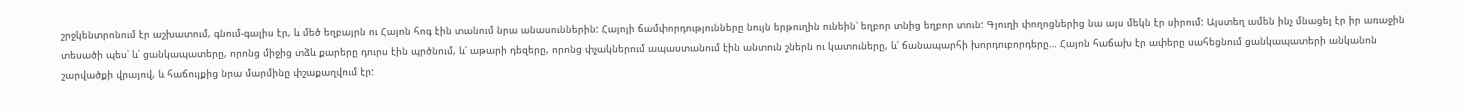շրջկենտրոնում էր աշխատում, գնում-գալիս էր, և մեծ եղբայրն ու Հայոն հոգ էին տանում նրա անասուններին: Հայոյի ճամփորդությունները նույն երթուղին ունեին՝ եղբոր տնից եղբոր տուն: Գյուղի փողոցներից նա այս մեկն էր սիրում: Այստեղ ամեն ինչ մնացել էր իր առաջին տեսածի պես՝ և՛ ցանկապատերը, որոնց միջից տձև քարերը դուրս էին պրծնում, և՛ աթարի դեզերը, որոնց փչակներում ապաստանում էին անտուն շներն ու կատուները, և՛ ճանապարհի խորդուբորդերը… Հայոն հաճախ էր ափերը սահեցնում ցանկապատերի անկանոն շարվածքի վրայով, և հաճույքից նրա մարմինը փշաքաղվում էր: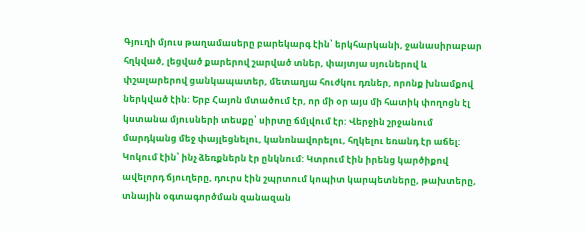Գյուղի մյուս թաղամասերը բարեկարգ էին՝ երկհարկանի, ջանասիրաբար հղկված, լեցված քարերով շարված տներ, փայտյա սյուներով և փշալարերով ցանկապատեր, մետաղյա հուժկու դռներ, որոնք խնամքով ներկված էին: Երբ Հայոն մտածում էր, որ մի օր այս մի հատիկ փողոցն էլ կստանա մյուսների տեսքը՝ սիրտը ճմլվում էր: Վերջին շրջանում մարդկանց մեջ փայլեցնելու, կանոնավորելու, հղկելու եռանդ էր աճել: Կոկում էին՝ ինչ ձեռքներն էր ընկնում: Կտրում էին իրենց կարծիքով ավելորդ ճյուղերը, դուրս էին շպրտում կոպիտ կարպետները, թախտերը, տնային օգտագործման զանազան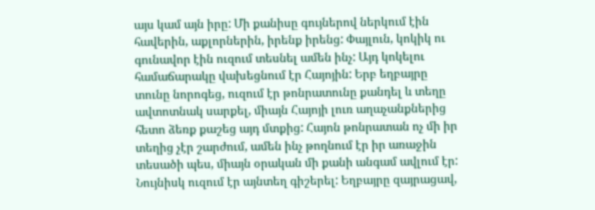այս կամ այն իրը: Մի քանիսը գույներով ներկում էին հավերին, աքլորներին, իրենք իրենց: Փայլուն, կոկիկ ու գունավոր էին ուզում տեսնել ամեն ինչ: Այդ կոկելու համաճարակը վախեցնում էր Հայոյին: Երբ եղբայրը տունը նորոգեց, ուզում էր թոնրատունը քանդել և տեղը ավտոտնակ սարքել, միայն Հայոյի լուռ աղաչանքներից հետո ձեռք քաշեց այդ մտքից: Հայոն թոնրատան ոչ մի իր տեղից չէր շարժում, ամեն ինչ թողնում էր իր առաջին տեսածի պես, միայն օրական մի քանի անգամ ավլում էր: Նույնիսկ ուզում էր այնտեղ գիշերել: Եղբայրը զայրացավ,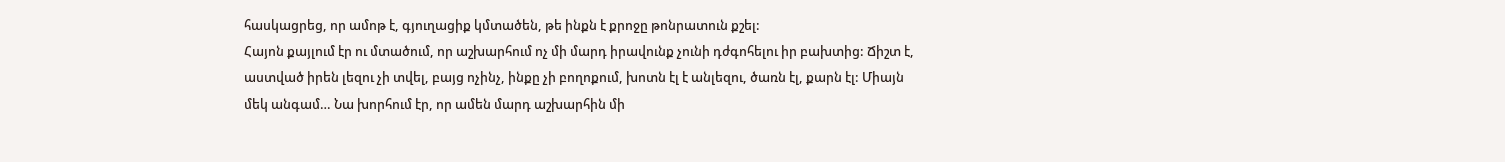հասկացրեց, որ ամոթ է, գյուղացիք կմտածեն, թե ինքն է քրոջը թոնրատուն քշել:
Հայոն քայլում էր ու մտածում, որ աշխարհում ոչ մի մարդ իրավունք չունի դժգոհելու իր բախտից: Ճիշտ է, աստված իրեն լեզու չի տվել, բայց ոչինչ, ինքը չի բողոքում, խոտն էլ է անլեզու, ծառն էլ, քարն էլ: Միայն մեկ անգամ… Նա խորհում էր, որ ամեն մարդ աշխարհին մի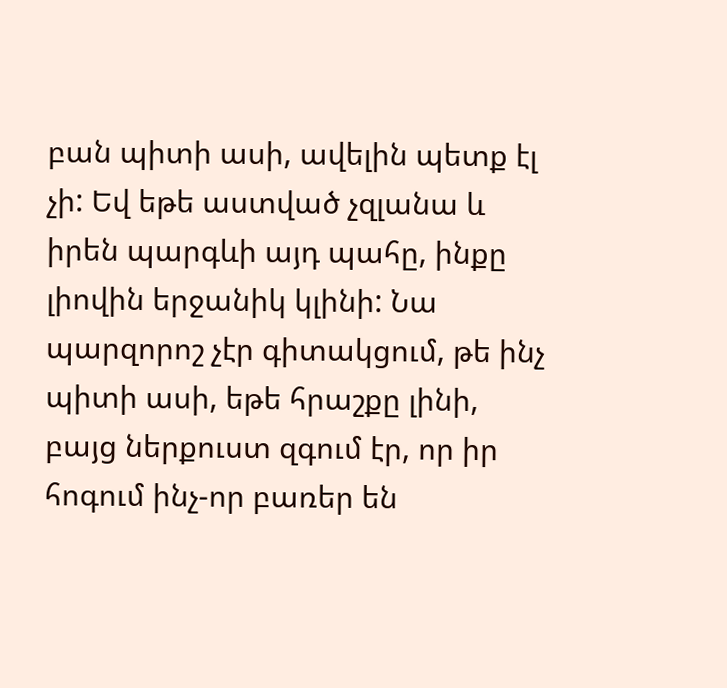բան պիտի ասի, ավելին պետք էլ չի: Եվ եթե աստված չզլանա և իրեն պարգևի այդ պահը, ինքը լիովին երջանիկ կլինի: Նա պարզորոշ չէր գիտակցում, թե ինչ պիտի ասի, եթե հրաշքը լինի, բայց ներքուստ զգում էր, որ իր հոգում ինչ-որ բառեր են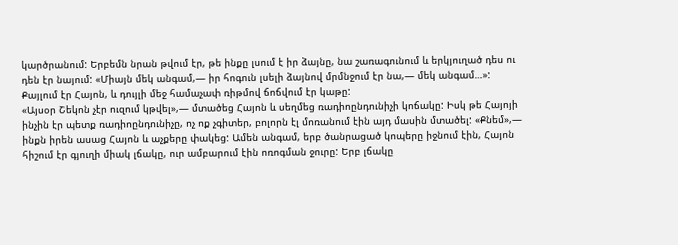կարծրանում: Երբեմն նրան թվում էր, թե ինքը լսում է իր ձայնը, նա շառագունում և երկյուղած դես ու դեն էր նայում: «Միայն մեկ անգամ,— իր հոգուն լսելի ձայնով մրմնջում էր նա,— մեկ անգամ…»:
Քայլում էր Հայոն, և դույլի մեջ համաչափ ռիթմով ճոճվում էր կաթը:
«Այսօր Շեկոն չէր ուզում կթվել»,— մտածեց Հայոն և սեղմեց ռադիոընդունիչի կոճակը: Իսկ թե Հայոյի ինչին էր պետք ռադիոընդունիչը, ոչ ոք չգիտեր, բոլորն էլ մոռանում էին այդ մասին մտածել: «Քնեմ»,— ինքն իրեն ասաց Հայոն և աչքերը փակեց: Ամեն անգամ, երբ ծանրացած կոպերը իջնում էին, Հայոն հիշում էր գյուղի միակ լճակը, ուր ամբարում էին ոռոգման ջուրը: Երբ լճակը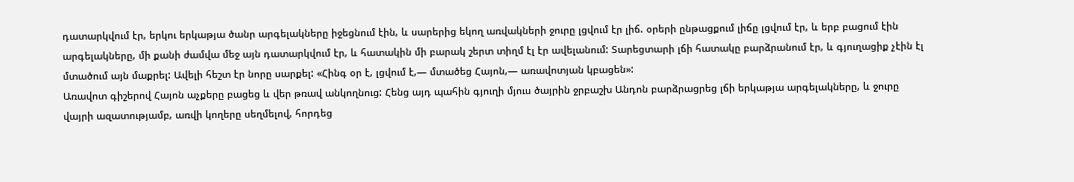դատարկվում էր, երկու երկաթյա ծանր արգելակները իջեցնում էին, և սարերից եկող առվակների ջուրը լցվում էր լիճ. օրերի ընթացքում լիճը լցվում էր, և երբ բացում էին արգելակները, մի քանի ժամվա մեջ այն դատարկվում էր, և հատակին մի բարակ շերտ տիղմ էլ էր ավելանում: Տարեցտարի լճի հատակը բարձրանում էր, և գյուղացիք չէին էլ մտածում այն մաքրել: Ավելի հեշտ էր նորը սարքել: «Հինգ օր է, լցվում է,— մտածեց Հայոն,— առավոտյան կբացեն»:
Առավոտ գիշերով Հայոն աչքերը բացեց և վեր թռավ անկողնուց: Հենց այդ պահին գյուղի մյուս ծայրին ջրբաշխ Անդոն բարձրացրեց լճի երկաթյա արգելակները, և ջուրը վայրի ազատությամբ, առվի կողերը սեղմելով, հորդեց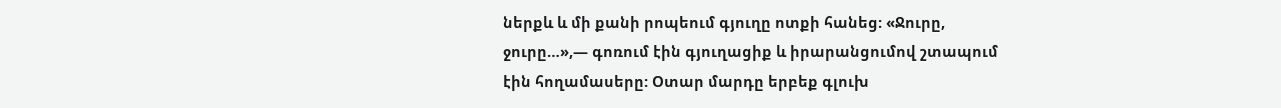ներքև և մի քանի րոպեում գյուղը ոտքի հանեց: «Ջուրը, ջուրը…»,— գոռում էին գյուղացիք և իրարանցումով շտապում էին հողամասերը: Օտար մարդը երբեք գլուխ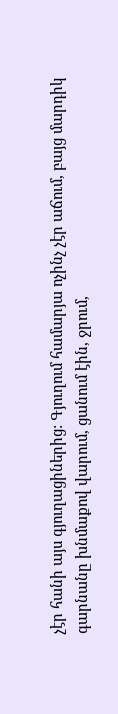չէր հանի այս գյուղացիներից: Գյուղում համարյա ոչինչ չէր աճում, բայց մարդիկ գարնանը խնմաքով վարում, ցանում էին, ջրում,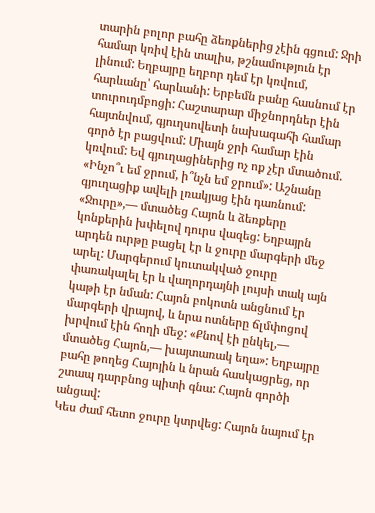տարին բոլոր բահը ձեռքներից չէին գցում: Ջրի համար կռիվ էին տալիս, թշնամություն էր լինում: Եղբայրը եղբոր դեմ էր կռվում, հարևանը՝ հարևանի: Երբեմն բանը հասնում էր տուրուդմբոցի: Հաշտարար միջնորդներ էին հայտնվում, գյուղսովետի նախագահի համար գործ էր բացվում: Միայն ջրի համար էին կռվում: Եվ գյուղացիներից ոչ ոք չէր մտածում. «Ինչո՞ւ եմ ջրում, ի՞նչն եմ ջրում»: Աշնանը գյուղացիք ավելի լռակյաց էին դառնում:
«Ջուրը»,— մտածեց Հայոն և ձեռքերը կոնքերին խփելով դուրս վազեց: Եղբայրն արդեն ուրթը բացել էր և ջուրը մարգերի մեջ արել: Մարգերում կուտակված ջուրը փառակալել էր և վաղորդայնի լույսի տակ այն կաթի էր նման: Հայոն բոկոտն անցնում էր մարգերի վրայով, և նրա ոտները ճլմփոցով խրվում էին հողի մեջ: «Քնով էի ընկել,— մտածեց Հայոն,— խայտառակ եղա»: Եղբայրը բահը թողեց Հայոյին և նրան հասկացրեց, որ շտապ դարբնոց պիտի գնա: Հայոն գործի անցավ:
Կես ժամ հետո ջուրը կտրվեց: Հայոն նայում էր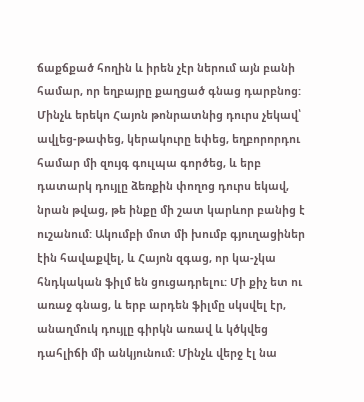ճաքճքած հողին և իրեն չէր ներում այն բանի համար, որ եղբայրը քաղցած գնաց դարբնոց: Մինչև երեկո Հայոն թոնրատնից դուրս չեկավ՝ ավլեց-թափեց, կերակուրը եփեց, եղբորորդու համար մի զույգ գուլպա գործեց, և երբ դատարկ դույլը ձեռքին փողոց դուրս եկավ, նրան թվաց, թե ինքը մի շատ կարևոր բանից է ուշանում: Ակումբի մոտ մի խումբ գյուղացիներ էին հավաքվել, և Հայոն զգաց, որ կա-չկա հնդկական ֆիլմ են ցուցադրելու: Մի քիչ ետ ու առաջ գնաց, և երբ արդեն ֆիլմը սկսվել էր, անաղմուկ դույլը գիրկն առավ և կծկվեց դահլիճի մի անկյունում: Մինչև վերջ էլ նա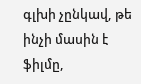գլխի չընկավ, թե ինչի մասին է ֆիլմը,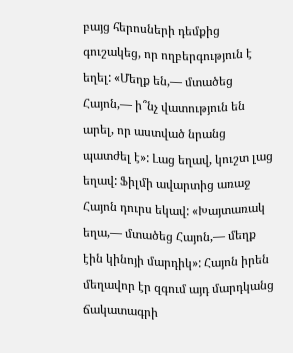բայց հերոսների դեմքից գուշակեց, որ ողբերգություն է եղել: «Մեղք են,— մտածեց Հայոն,— ի՞նչ վատություն են արել, որ աստված նրանց պատժել է»: Լաց եղավ, կուշտ լաց եղավ: Ֆիլմի ավարտից առաջ Հայոն դուրս եկավ: «Խայտառակ եղա,— մտածեց Հայոն,— մեղք էին կինոյի մարդիկ»: Հայոն իրեն մեղավոր էր զգում այդ մարդկանց ճակատագրի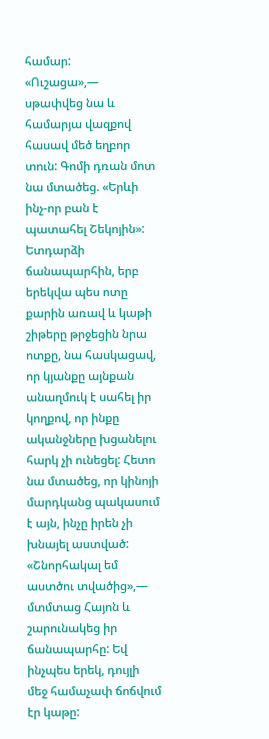համար:
«Ուշացա»,— սթափվեց նա և համարյա վազքով հասավ մեծ եղբոր տուն: Գոմի դռան մոտ նա մտածեց. «Երևի ինչ-որ բան է պատահել Շեկոյին»:
Ետդարձի ճանապարհին, երբ երեկվա պես ոտը քարին առավ և կաթի շիթերը թրջեցին նրա ոտքը, նա հասկացավ, որ կյանքը այնքան անաղմուկ է սահել իր կողքով, որ ինքը ականջները խցանելու հարկ չի ունեցել: Հետո նա մտածեց, որ կինոյի մարդկանց պակասում է այն, ինչը իրեն չի խնայել աստված: «Շնորհակալ եմ աստծու տվածից»,— մտմտաց Հայոն և շարունակեց իր ճանապարհը: Եվ ինչպես երեկ, դույլի մեջ համաչափ ճոճվում էր կաթը: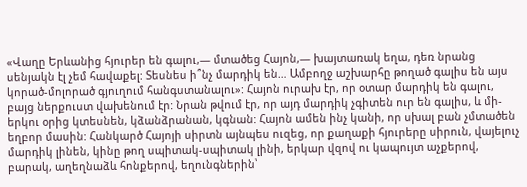«Վաղը Երևանից հյուրեր են գալու,— մտածեց Հայոն,— խայտառակ եղա, դեռ նրանց սենյակն էլ չեմ հավաքել: Տեսնես ի՞նչ մարդիկ են… Ամբողջ աշխարհը թողած գալիս են այս կորած-մոլորած գյուղում հանգստանալու»: Հայոն ուրախ էր, որ օտար մարդիկ են գալու, բայց ներքուստ վախենում էր: Նրան թվում էր, որ այդ մարդիկ չգիտեն ուր են գալիս, և մի-երկու օրից կտեսնեն, կձանձրանան, կգնան: Հայոն ամեն ինչ կանի, որ սխալ բան չմտածեն եղբոր մասին: Հանկարծ Հայոյի սիրտն այնպես ուզեց, որ քաղաքի հյուրերը սիրուն, վայելուչ մարդիկ լինեն, կինը թող սպիտակ-սպիտակ լինի, երկար վզով ու կապույտ աչքերով, բարակ, աղեղնաձև հոնքերով, եղունգներին՝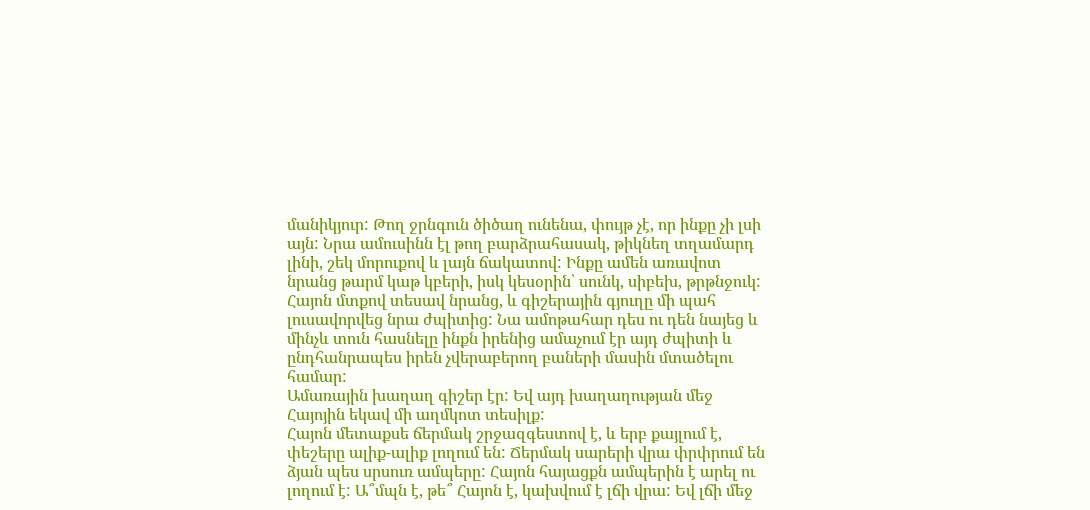մանիկյուր: Թող ջրնգուն ծիծաղ ունենա, փույթ չէ, որ ինքը չի լսի այն: Նրա ամուսինն էլ թող բարձրահասակ, թիկնեղ տղամարդ լինի, շեկ մորուքով և լայն ճակատով: Ինքը ամեն առավոտ նրանց թարմ կաթ կբերի, իսկ կեսօրին՝ սունկ, սիբեխ, թրթնջուկ: Հայոն մտքով տեսավ նրանց, և գիշերային գյուղը մի պահ լուսավորվեց նրա ժպիտից: Նա ամոթահար դես ու դեն նայեց և մինչև տուն հասնելը ինքն իրենից ամաչում էր այդ ժպիտի և ընդհանրապես իրեն չվերաբերող բաների մասին մտածելու համար:
Ամառային խաղաղ գիշեր էր: Եվ այդ խաղաղության մեջ Հայոյին եկավ մի աղմկոտ տեսիլք:
Հայոն մետաքսե ճերմակ շրջազգեստով է, և երբ քայլում է, փեշերը ալիք-ալիք լողում են: Ճերմակ սարերի վրա փրփրում են ձյան պես սրսուռ ամպերը: Հայոն հայացքն ամպերին է արել ու լողում է: Ա՞մպն է, թե՞ Հայոն է, կախվում է լճի վրա: Եվ լճի մեջ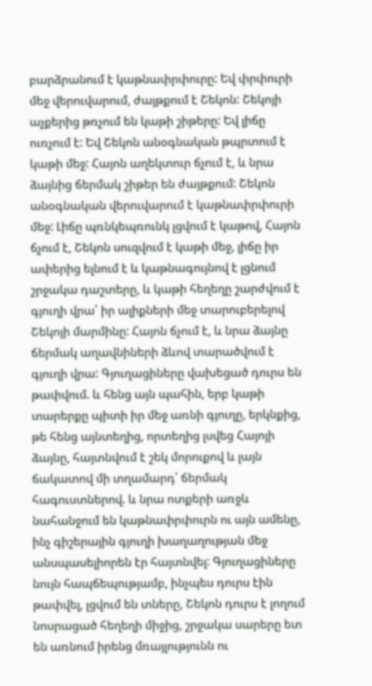բարձրանում է կաթնափրփուրը: Եվ փրփուրի մեջ վերուվարում, ժայթքում է Շեկոն: Շեկոյի աչքերից թռչում են կաթի շիթերը: Եվ լիճը ուռչում է: Եվ Շեկոն անօգնական թպրտում է կաթի մեջ: Հայոն աղեկտուր ճչում է, և նրա ձայնից ճերմակ շիթեր են ժայթքում: Շեկոն անօգնական վերուվարում է կաթնափրփուրի մեջ: Լիճը պռնկեպռունկ լցվում է կաթով, Հայոն ճչում է, Շեկոն սուզվում է կաթի մեջ, լիճը իր ափերից ելնում է և կաթնագույնով է լցնում շրջակա դաշտերը, և կաթի հեղեղը շարժվում է գյուղի վրա՝ իր ալիքների մեջ տարուբերելով Շեկոյի մարմինը: Հայոն ճչում է, և նրա ձայնը ճերմակ աղավնիների ձևով տարածվում է գյուղի վրա: Գյուղացիները վախեցած դուրս են թափվում. և հենց այն պահին, երբ կաթի տարերքը պիտի իր մեջ առնի գյուղը, երկնքից, թե հենց այնտեղից, որտեղից լսվեց Հայոյի ձայնը, հայտնվում է շեկ մորուքով և լայն ճակատով մի տղամարդ՝ ճերմակ հագուստներով. և նրա ոտքերի առջև նահանջում են կաթնափրփուրն ու այն ամենը, ինչ գիշերային գյուղի խաղաղության մեջ անսպասելիորեն էր հայտնվել: Գյուղացիները նույն հապճեպությամբ, ինչպես դուրս էին թափվել, լցվում են տները, Շեկոն դուրս է լողում նոսրացած հեղեղի միջից, շրջակա սարերը ետ են առնում իրենց մռայլությունն ու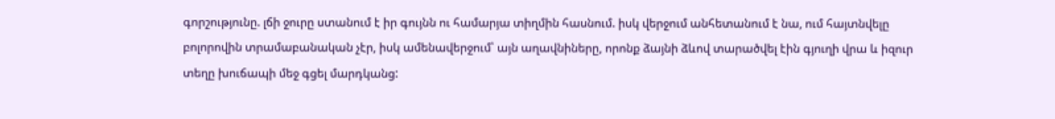գորշությունը. լճի ջուրը ստանում է իր գույնն ու համարյա տիղմին հասնում. իսկ վերջում անհետանում է նա, ում հայտնվելը բոլորովին տրամաբանական չէր, իսկ ամենավերջում՝ այն աղավնիները, որոնք ձայնի ձևով տարածվել էին գյուղի վրա և իզուր տեղը խուճապի մեջ գցել մարդկանց: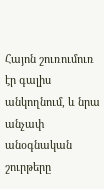Հայոն շուռումուռ էր գալիս անկողնում, և նրա անչափ անօգնական շուրթերը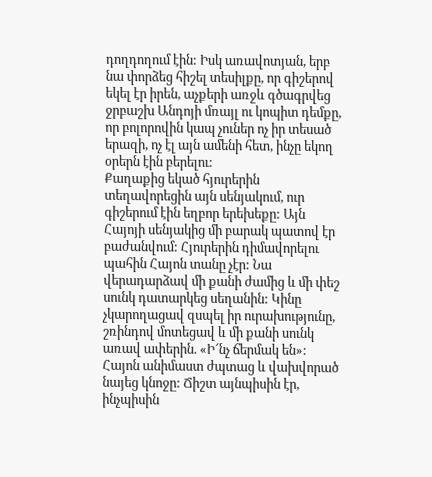դողդողում էին: Իսկ առավոտյան, երբ նա փորձեց հիշել տեսիլքը, որ գիշերով եկել էր իրեն, աչքերի առջև գծագրվեց ջրբաշխ Անդոյի մռայլ ու կոպիտ դեմքը, որ բոլորովին կապ չուներ ոչ իր տեսած երազի, ոչ էլ այն ամենի հետ, ինչը եկող օրերն էին բերելու:
Քաղաքից եկած հյուրերին տեղավորեցին այն սենյակում, ուր գիշերում էին եղբոր երեխեքը: Այն Հայոյի սենյակից մի բարակ պատով էր բաժանվում: Հյուրերին դիմավորելու պահին Հայոն տանը չէր: Նա վերադարձավ մի քանի ժամից և մի փեշ սունկ դատարկեց սեղանին: Կինը չկարողացավ զսպել իր ուրախությունը, շռինդով մոտեցավ և մի քանի սունկ առավ ափերին. «Ի՜նչ ճերմակ են»: Հայոն անիմաստ ժպտաց և վախվորած նայեց կնոջը: Ճիշտ այնպիսին էր, ինչպիսին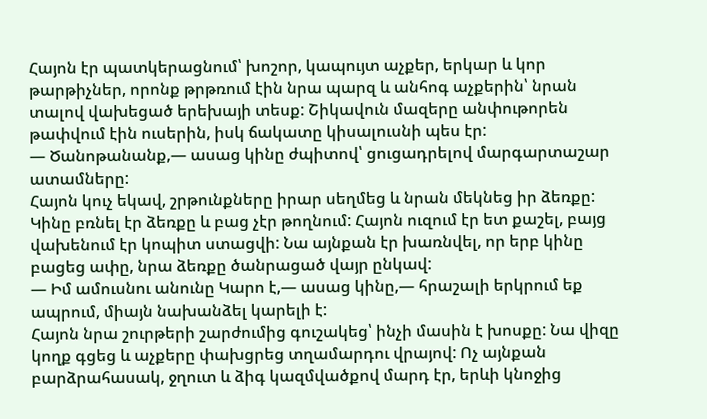Հայոն էր պատկերացնում՝ խոշոր, կապույտ աչքեր, երկար և կոր թարթիչներ, որոնք թրթռում էին նրա պարզ և անհոգ աչքերին՝ նրան տալով վախեցած երեխայի տեսք: Շիկավուն մազերը անփութորեն թափվում էին ուսերին, իսկ ճակատը կիսալուսնի պես էր:
— Ծանոթանանք,— ասաց կինը ժպիտով՝ ցուցադրելով մարգարտաշար ատամները:
Հայոն կուչ եկավ, շրթունքները իրար սեղմեց և նրան մեկնեց իր ձեռքը: Կինը բռնել էր ձեռքը և բաց չէր թողնում: Հայոն ուզում էր ետ քաշել, բայց վախենում էր կոպիտ ստացվի: Նա այնքան էր խառնվել, որ երբ կինը բացեց ափը, նրա ձեռքը ծանրացած վայր ընկավ:
— Իմ ամուսնու անունը Կարո է,— ասաց կինը,— հրաշալի երկրում եք ապրում, միայն նախանձել կարելի է:
Հայոն նրա շուրթերի շարժումից գուշակեց՝ ինչի մասին է խոսքը: Նա վիզը կողք գցեց և աչքերը փախցրեց տղամարդու վրայով: Ոչ այնքան բարձրահասակ, ջղուտ և ձիգ կազմվածքով մարդ էր, երևի կնոջից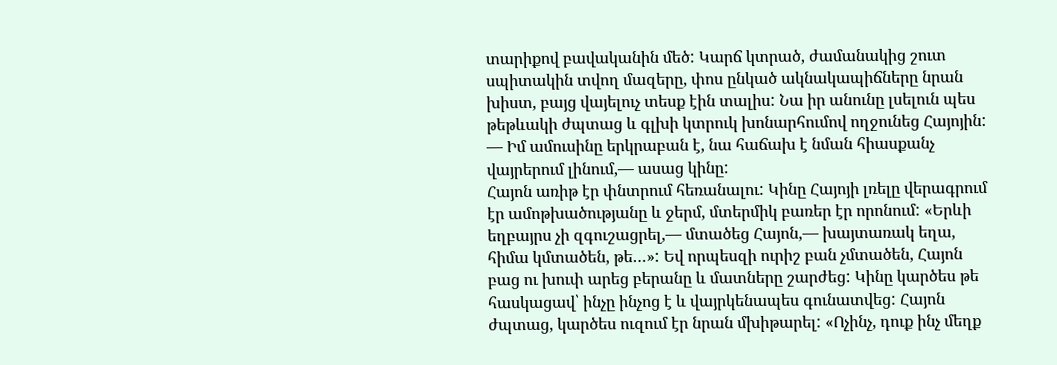տարիքով բավականին մեծ: Կարճ կտրած, ժամանակից շուտ սպիտակին տվող մազերը, փոս ընկած ակնակապիճները նրան խիստ, բայց վայելուչ տեսք էին տալիս: Նա իր անունը լսելուն պես թեթևակի ժպտաց և գլխի կտրուկ խոնարհումով ողջունեց Հայոյին:
— Իմ ամուսինը երկրաբան է, նա հաճախ է նման հիասքանչ վայրերում լինում,— ասաց կինը:
Հայոն առիթ էր փնտրում հեռանալու: Կինը Հայոյի լռելը վերագրում էր ամոթխածությանը և ջերմ, մտերմիկ բառեր էր որոնում: «Երևի եղբայրս չի զգուշացրել,— մտածեց Հայոն,— խայտառակ եղա, հիմա կմտածեն, թե…»: Եվ որպեսզի ուրիշ բան չմտածեն, Հայոն բաց ու խուփ արեց բերանը և մատները շարժեց: Կինը կարծես թե հասկացավ՝ ինչը ինչոց է և վայրկենապես գունատվեց: Հայոն ժպտաց, կարծես ուզում էր նրան մխիթարել: «Ոչինչ, դուք ինչ մեղք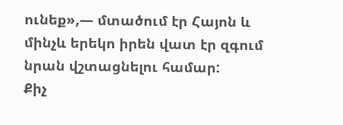ունեք»,— մտածում էր Հայոն և մինչև երեկո իրեն վատ էր զգում նրան վշտացնելու համար:
Քիչ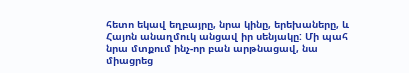հետո եկավ եղբայրը, նրա կինը, երեխաները, և Հայոն անաղմուկ անցավ իր սենյակը: Մի պահ նրա մտքում ինչ-որ բան արթնացավ, նա միացրեց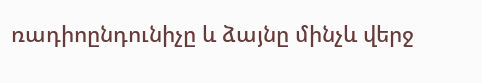ռադիոընդունիչը և ձայնը մինչև վերջ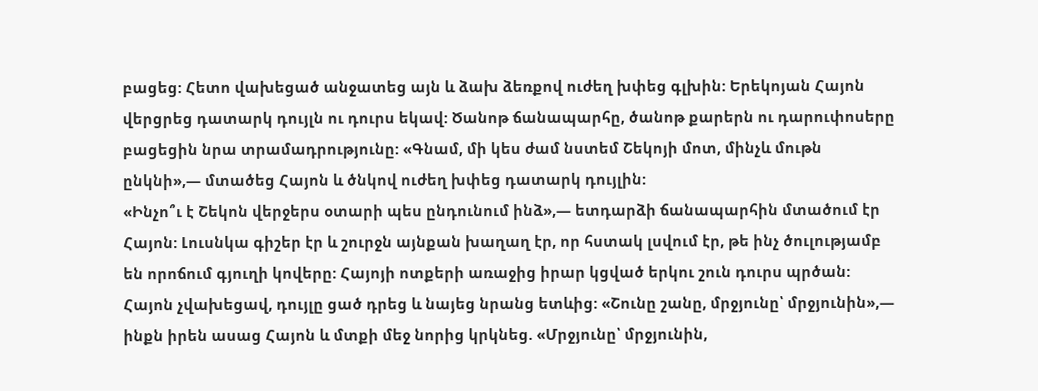բացեց: Հետո վախեցած անջատեց այն և ձախ ձեռքով ուժեղ խփեց գլխին: Երեկոյան Հայոն վերցրեց դատարկ դույլն ու դուրս եկավ: Ծանոթ ճանապարհը, ծանոթ քարերն ու դարուփոսերը բացեցին նրա տրամադրությունը: «Գնամ, մի կես ժամ նստեմ Շեկոյի մոտ, մինչև մութն ընկնի»,— մտածեց Հայոն և ծնկով ուժեղ խփեց դատարկ դույլին:
«Ինչո՞ւ է Շեկոն վերջերս օտարի պես ընդունում ինձ»,— ետդարձի ճանապարհին մտածում էր Հայոն: Լուսնկա գիշեր էր և շուրջն այնքան խաղաղ էր, որ հստակ լսվում էր, թե ինչ ծուլությամբ են որոճում գյուղի կովերը: Հայոյի ոտքերի առաջից իրար կցված երկու շուն դուրս պրծան: Հայոն չվախեցավ, դույլը ցած դրեց և նայեց նրանց ետևից: «Շունը շանը, մրջյունը՝ մրջյունին»,— ինքն իրեն ասաց Հայոն և մտքի մեջ նորից կրկնեց. «Մրջյունը՝ մրջյունին,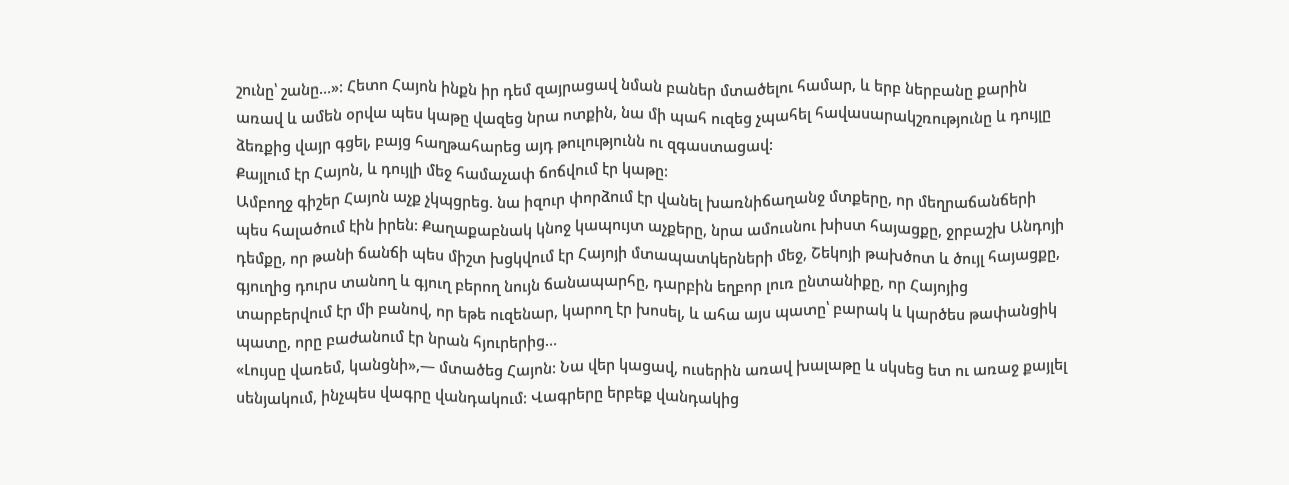շունը՝ շանը…»: Հետո Հայոն ինքն իր դեմ զայրացավ նման բաներ մտածելու համար, և երբ ներբանը քարին առավ և ամեն օրվա պես կաթը վազեց նրա ոտքին, նա մի պահ ուզեց չպահել հավասարակշռությունը և դույլը ձեռքից վայր գցել, բայց հաղթահարեց այդ թուլությունն ու զգաստացավ:
Քայլում էր Հայոն, և դույլի մեջ համաչափ ճոճվում էր կաթը:
Ամբողջ գիշեր Հայոն աչք չկպցրեց. նա իզուր փորձում էր վանել խառնիճաղանջ մտքերը, որ մեղրաճանճերի պես հալածում էին իրեն: Քաղաքաբնակ կնոջ կապույտ աչքերը, նրա ամուսնու խիստ հայացքը, ջրբաշխ Անդոյի դեմքը, որ թանի ճանճի պես միշտ խցկվում էր Հայոյի մտապատկերների մեջ, Շեկոյի թախծոտ և ծույլ հայացքը, գյուղից դուրս տանող և գյուղ բերող նույն ճանապարհը, դարբին եղբոր լուռ ընտանիքը, որ Հայոյից տարբերվում էր մի բանով, որ եթե ուզենար, կարող էր խոսել, և ահա այս պատը՝ բարակ և կարծես թափանցիկ պատը, որը բաժանում էր նրան հյուրերից…
«Լույսը վառեմ, կանցնի»,— մտածեց Հայոն: Նա վեր կացավ, ուսերին առավ խալաթը և սկսեց ետ ու առաջ քայլել սենյակում, ինչպես վագրը վանդակում: Վագրերը երբեք վանդակից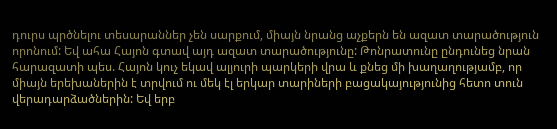դուրս պրծնելու տեսարաններ չեն սարքում, միայն նրանց աչքերն են ազատ տարածություն որոնում: Եվ ահա Հայոն գտավ այդ ազատ տարածությունը: Թոնրատունը ընդունեց նրան հարազատի պես. Հայոն կուչ եկավ ալյուրի պարկերի վրա և քնեց մի խաղաղությամբ, որ միայն երեխաներին է տրվում ու մեկ էլ երկար տարիների բացակայությունից հետո տուն վերադարձածներին: Եվ երբ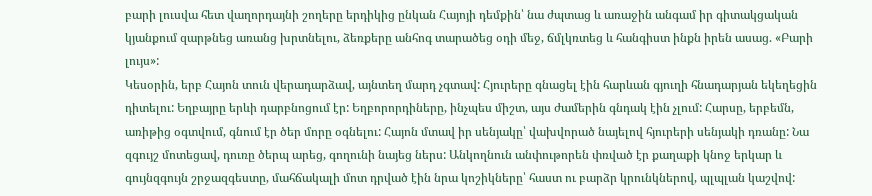բարի լուսվա հետ վաղորդայնի շողերը երդիկից ընկան Հայոյի դեմքին՝ նա ժպտաց և առաջին անգամ իր գիտակցական կյանքում զարթնեց առանց խրտնելու, ձեռքերը անհոգ տարածեց օդի մեջ, ճմլկռտեց և հանգիստ ինքն իրեն ասաց. «Բարի լույս»:
Կեսօրին, երբ Հայոն տուն վերադարձավ, այնտեղ մարդ չգտավ: Հյուրերը գնացել էին հարևան գյուղի հնադարյան եկեղեցին դիտելու: Եղբայրը երևի դարբնոցում էր: Եղբորորդիները, ինչպես միշտ, այս ժամերին գնդակ էին չլում: Հարսը, երբեմն, առիթից օգտվում, գնում էր ծեր մորը օգնելու: Հայոն մտավ իր սենյակը՝ վախվորած նայելով հյուրերի սենյակի դռանը: Նա զգույշ մոտեցավ, դուռը ծերպ արեց, գողունի նայեց ներս: Անկողնուն անփութորեն փռված էր քաղաքի կնոջ երկար և գույնզգույն շրջազգեստը, մահճակալի մոտ դրված էին նրա կոշիկները՝ հաստ ու բարձր կրունկներով, պլպլան կաշվով: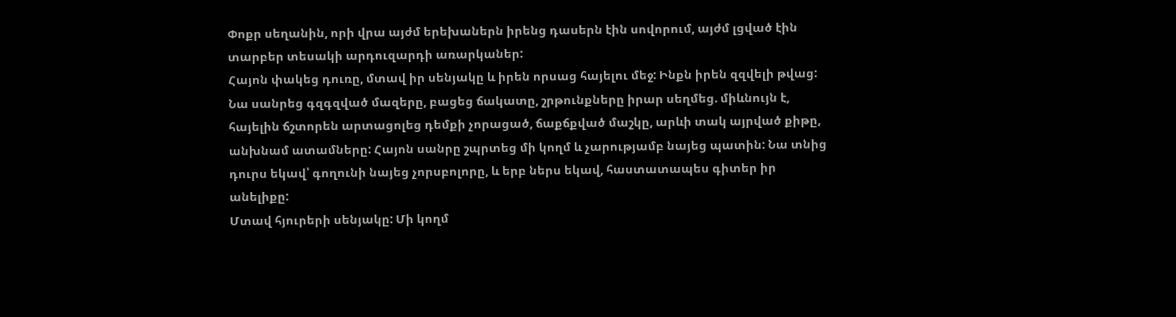Փոքր սեղանին, որի վրա այժմ երեխաներն իրենց դասերն էին սովորում, այժմ լցված էին տարբեր տեսակի արդուզարդի առարկաներ:
Հայոն փակեց դուռը, մտավ իր սենյակը և իրեն որսաց հայելու մեջ: Ինքն իրեն զզվելի թվաց: Նա սանրեց գզգզված մազերը, բացեց ճակատը, շրթունքները իրար սեղմեց. միևնույն է, հայելին ճշտորեն արտացոլեց դեմքի չորացած, ճաքճքված մաշկը, արևի տակ այրված քիթը, անխնամ ատամները: Հայոն սանրը շպրտեց մի կողմ և չարությամբ նայեց պատին: Նա տնից դուրս եկավ՝ գողունի նայեց չորսբոլորը, և երբ ներս եկավ, հաստատապես գիտեր իր անելիքը:
Մտավ հյուրերի սենյակը: Մի կողմ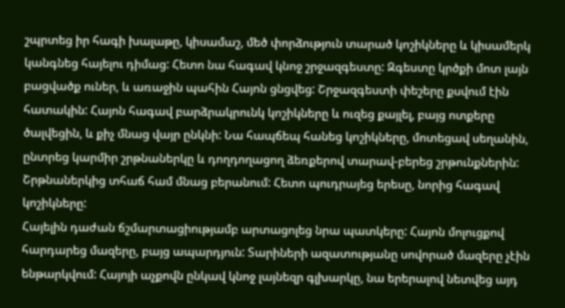շպրտեց իր հագի խալաթը, կիսամաշ, մեծ փորձություն տարած կոշիկները և կիսամերկ կանգնեց հայելու դիմաց: Հետո նա հագավ կնոջ շրջազգեստը: Զգեստը կրծքի մոտ լայն բացվածք ուներ, և առաջին պահին Հայոն ցնցվեց: Շրջազգեստի փեշերը քսվում էին հատակին: Հայոն հագավ բարձրակրունկ կոշիկները և ուզեց քայլել, բայց ոտքերը ծալվեցին, և քիչ մնաց վայր ընկնի: Նա հապճեպ հանեց կոշիկները, մոտեցավ սեղանին, ընտրեց կարմիր շրթնաներկը և դողդողացող ձեռքերով տարավ-բերեց շրթունքներին: Շրթնաներկից տհաճ համ մնաց բերանում: Հետո պուդրայեց երեսը, նորից հագավ կոշիկները:
Հայելին դաժան ճշմարտացիությամբ արտացոլեց նրա պատկերը: Հայոն մոլուցքով հարդարեց մազերը, բայց ապարդյուն: Տարիների ազատությանը սովորած մազերը չէին ենթարկվում: Հայոյի աչքովն ընկավ կնոջ լայնեզր գլխարկը, նա երերալով նետվեց այդ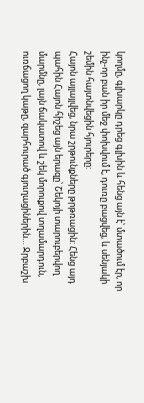կողմը, գլխարկը դրեց գլխին և հենց այն է՝ մտածում էր, որ ինչ-որ բան իր մեջ փոխվում է, դուռը բացվեց, և սենյակի շեմին հայտնվեցին հյուրերը:
Հայոն այլայլվեց, նրա շրթունքները թրթռացին: Հենց այդ պահին Հայոն հիշեց այն երազը՝ Շեկոյի տարուբերվող մարմնը, լայն ճակատով և շեկ մորուքով տղամարդուն, ուռճացող կաթը, զարհուրած գյուղացիներին… Ջրբաշխ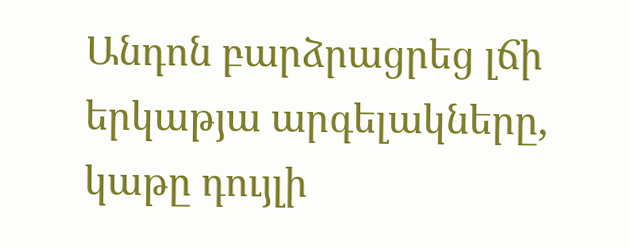Անդոն բարձրացրեց լճի երկաթյա արգելակները, կաթը դույլի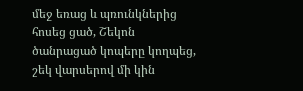մեջ եռաց և պռունկներից հոսեց ցած, Շեկոն ծանրացած կոպերը կողպեց, շեկ վարսերով մի կին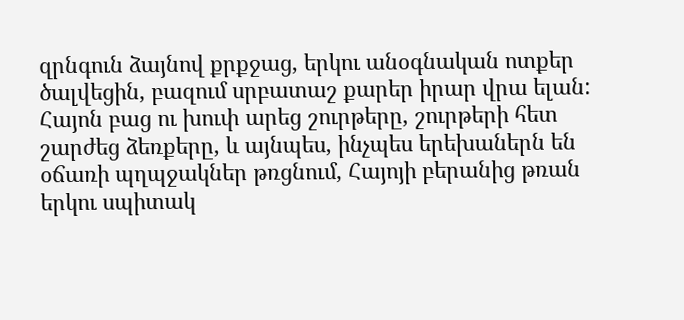զրնգուն ձայնով քրքջաց, երկու անօգնական ոտքեր ծալվեցին, բազում սրբատաշ քարեր իրար վրա ելան:
Հայոն բաց ու խուփ արեց շուրթերը, շուրթերի հետ շարժեց ձեռքերը, և այնպես, ինչպես երեխաներն են օճառի պղպջակներ թռցնում, Հայոյի բերանից թռան երկու սպիտակ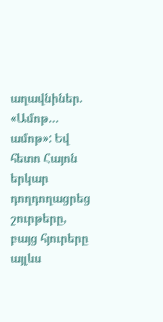աղավնիներ. «Ամոթ… ամոթ»: Եվ հետո Հայոն երկար դողդողացրեց շուրթերը, բայց հյուրերը այլևս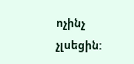ոչինչ չլսեցին: